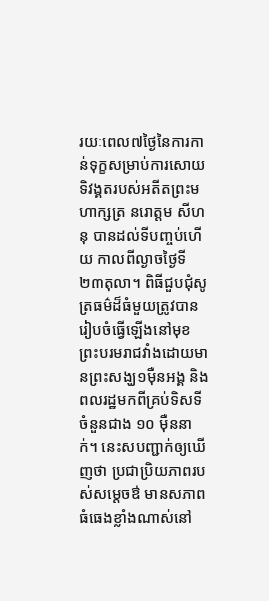រយៈពេល៧ថ្ងៃនៃការកាន់ទុក្ខសម្រាប់ការសោយទិវង្គតរបស់អតីតព្រះមហាក្សត្រ នរោត្តម សីហនុ បានដល់ទីបញ្ចប់ហើយ កាលពីល្ងាចថ្ងៃទី២៣តុលា។ ពិធីជួបជុំសូត្រធម៌ដ៏ធំមួយត្រូវបានរៀបចំធ្វើឡើងនៅមុខព្រះបរមរាជវាំងដោយមានព្រះសង្ឃ១ម៉ឺនអង្គ និងពលរដ្ឋមកពីគ្រប់ទិសទីចំនួនជាង ១០ ម៉ឺននាក់។ នេះសបញ្ជាក់ឲ្យឃើញថា ប្រជាប្រិយភាពរបស់សម្តេចឳ មានសភាពធំធេងខ្លាំងណាស់នៅ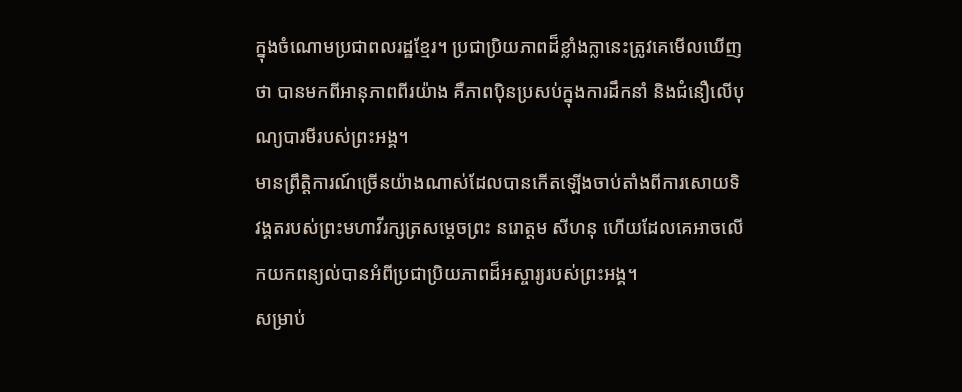ក្នុងចំណោមប្រជាពលរដ្ឋខ្មែរ។ ប្រជាប្រិយភាពដ៏ខ្លាំងក្លានេះត្រូវគេមើលឃើញថា បានមកពីអានុភាពពីរយ៉ាង គឺភាពប៉ិនប្រសប់ក្នុងការដឹកនាំ និងជំនឿលើបុណ្យបារមីរបស់ព្រះអង្គ។
មានព្រឹត្តិការណ៍ច្រើនយ៉ាងណាស់ដែលបានកើតឡើងចាប់តាំងពីការសោយទិវង្គតរបស់ព្រះមហាវីរក្សត្រសម្តេចព្រះ នរោត្តម សីហនុ ហើយដែលគេអាចលើកយកពន្យល់បានអំពីប្រជាប្រិយភាពដ៏អស្ចារ្យរបស់ព្រះអង្គ។
សម្រាប់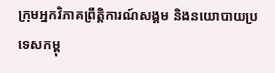ក្រុមអ្នកវិភាគព្រឹត្តិការណ៍សង្គម និងនយោបាយប្រទេសកម្ពុ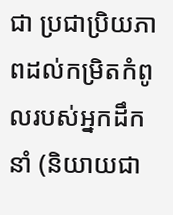ជា ប្រជាប្រិយភាពដល់កម្រិតកំពូលរបស់អ្នកដឹកនាំ (និយាយជា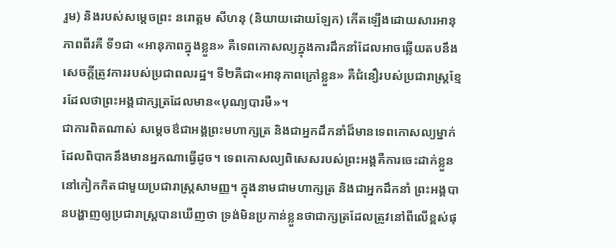រួម) និងរបស់សម្តេចព្រះ នរោត្តម សីហនុ (និយាយដោយឡែក) កើតឡើងដោយសារអានុភាពពីរគឺ ទី១ជា «អានុភាពក្នុងខ្លួន» គឺទេពកោសល្យក្នុងការដឹកនាំដែលអាចឆ្លើយតបនឹងសេចក្តីត្រូវការរបស់ប្រជាពលរដ្ឋ។ ទី២គឺជា«អានុភាពក្រៅខ្លួន» គឺជំនឿរបស់ប្រជារាស្ត្រខ្មែរដែលថាព្រះអង្គជាក្សត្រដែលមាន«បុណ្យបារមី»។
ជាការពិតណាស់ សម្តេចឳជាអង្គព្រះមហាក្សត្រ និងជាអ្នកដឹកនាំដ៏មានទេពកោសល្យម្នាក់ដែលពិបាកនឹងមានអ្នកណាធ្វើដូច។ ទេពកោសល្យពិសេសរបស់ព្រះអង្គគឺការចេះដាក់ខ្លួននៅកៀកកិតជាមួយប្រជារាស្ត្រសាមញ្ញ។ ក្នុងនាមជាមហាក្សត្រ និងជាអ្នកដឹកនាំ ព្រះអង្គបានបង្ហាញឲ្យប្រជារាស្ត្របានឃើញថា ទ្រង់មិនប្រកាន់ខ្លួនថាជាក្សត្រដែលត្រូវនៅពីលើខ្ពស់ផុ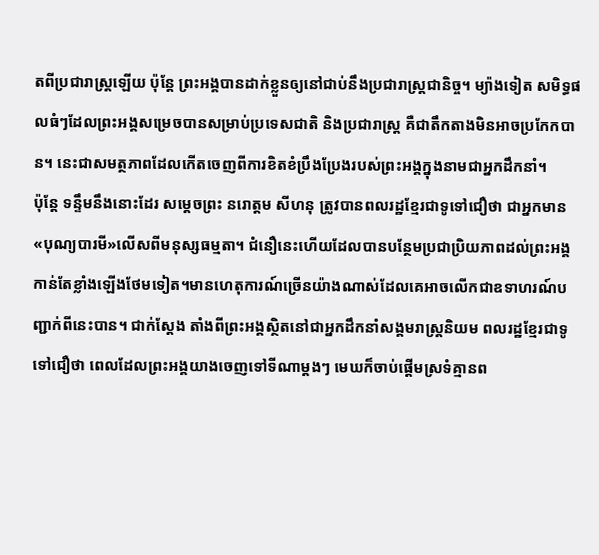តពីប្រជារាស្ត្រឡើយ ប៉ុន្តែ ព្រះអង្គបានដាក់ខ្លួនឲ្យនៅជាប់នឹងប្រជារាស្ត្រជានិច្ច។ ម្យ៉ាងទៀត សមិទ្ធផលធំៗដែលព្រះអង្គសម្រេចបានសម្រាប់ប្រទេសជាតិ និងប្រជារាស្ត្រ គឺជាតឹកតាងមិនអាចប្រកែកបាន។ នេះជាសមត្ថភាពដែលកើតចេញពីការខិតខំប្រឹងប្រែងរបស់ព្រះអង្គក្នុងនាមជាអ្នកដឹកនាំ។
ប៉ុន្តែ ទន្ទឹមនឹងនោះដែរ សម្តេចព្រះ នរោត្តម សីហនុ ត្រូវបានពលរដ្ឋខ្មែរជាទូទៅជឿថា ជាអ្នកមាន«បុណ្យបារមី»លើសពីមនុស្សធម្មតា។ ជំនឿនេះហើយដែលបានបន្ថែមប្រជាប្រិយភាពដល់ព្រះអង្គកាន់តែខ្លាំងឡើងថែមទៀត។មានហេតុការណ៍ច្រើនយ៉ាងណាស់ដែលគេអាចលើកជាឧទាហរណ៍បញ្ជាក់ពីនេះបាន។ ជាក់ស្តែង តាំងពីព្រះអង្គស្ថិតនៅជាអ្នកដឹកនាំសង្គមរាស្ត្រនិយម ពលរដ្ឋខ្មែរជាទូទៅជឿថា ពេលដែលព្រះអង្គយាងចេញទៅទីណាម្តងៗ មេឃក៏ចាប់ផ្តើមស្រទំគ្មានព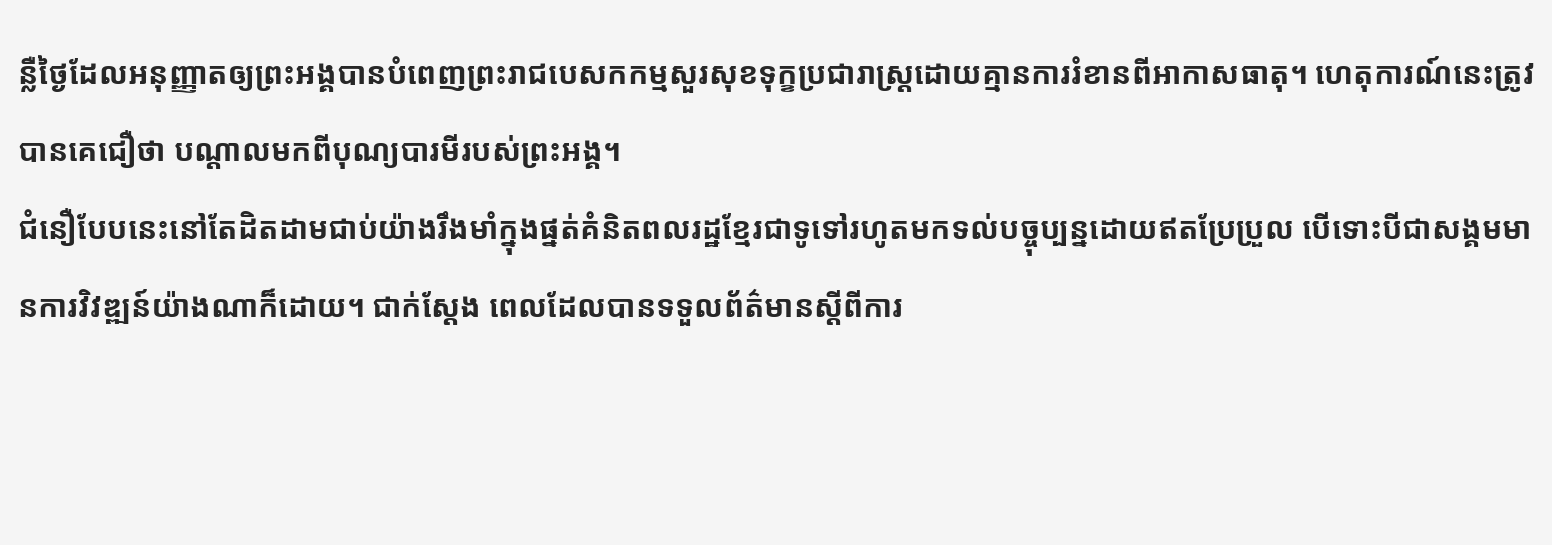ន្លឺថ្ងៃដែលអនុញ្ញាតឲ្យព្រះអង្គបានបំពេញព្រះរាជបេសកកម្មសួរសុខទុក្ខប្រជារាស្ត្រដោយគ្មានការរំខានពីអាកាសធាតុ។ ហេតុការណ៍នេះត្រូវបានគេជឿថា បណ្តាលមកពីបុណ្យបារមីរបស់ព្រះអង្គ។
ជំនឿបែបនេះនៅតែដិតដាមជាប់យ៉ាងរឹងមាំក្នុងផ្នត់គំនិតពលរដ្ឋខ្មែរជាទូទៅរហូតមកទល់បច្ចុប្បន្នដោយឥតប្រែប្រួល បើទោះបីជាសង្គមមានការវិវឌ្ឍន៍យ៉ាងណាក៏ដោយ។ ជាក់ស្តែង ពេលដែលបានទទួលព័ត៌មានស្តីពីការ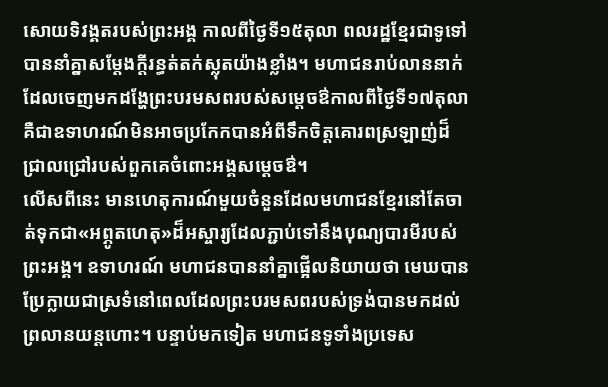សោយទិវង្គតរបស់ព្រះអង្គ កាលពីថ្ងៃទី១៥តុលា ពលរដ្ឋខ្មែរជាទូទៅបាននាំគ្នាសម្តែងក្តីរន្ធត់តក់ស្លុតយ៉ាងខ្លាំង។ មហាជនរាប់លាននាក់ដែលចេញមកដង្ហែព្រះបរមសពរបស់សម្តេចឳកាលពីថ្ងៃទី១៧តុលា គឺជាឧទាហរណ៍មិនអាចប្រកែកបានអំពីទឹកចិត្តគោរពស្រឡាញ់ដ៏ជ្រាលជ្រៅរបស់ពួកគេចំពោះអង្គសម្តេចឳ។
លើសពីនេះ មានហេតុការណ៍មួយចំនួនដែលមហាជនខ្មែរនៅតែចាត់ទុកជា«អព្ភូតហេតុ»ដ៏អស្ចារ្យដែលភ្ជាប់ទៅនឹងបុណ្យបារមីរបស់ព្រះអង្គ។ ឧទាហរណ៍ មហាជនបាននាំគ្នាផ្អើលនិយាយថា មេឃបានប្រែក្លាយជាស្រទំនៅពេលដែលព្រះបរមសពរបស់ទ្រង់បានមកដល់ព្រលានយន្តហោះ។ បន្ទាប់មកទៀត មហាជនទូទាំងប្រទេស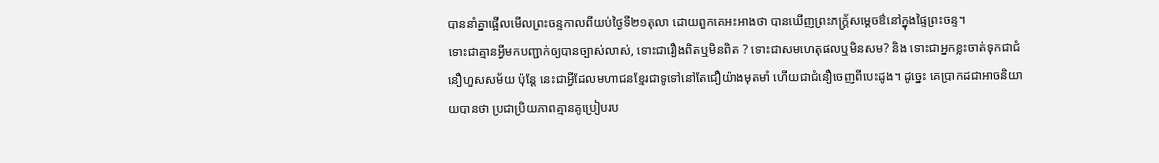បាននាំគ្នាផ្អើលមើលព្រះចន្ទកាលពីយប់ថ្ងៃទី២១តុលា ដោយពួកគេអះអាងថា បានឃើញព្រះភក្ត្រ័សម្តេចឳនៅក្នុងផ្ទៃព្រះចន្ទ។
ទោះជាគ្មានអ្វីមកបញ្ជាក់ឲ្យបានច្បាស់លាស់, ទោះជារឿងពិតឬមិនពិត ? ទោះជាសមហេតុផលឬមិនសម? និង ទោះជាអ្នកខ្លះចាត់ទុកជាជំនឿហួសសម័យ ប៉ុន្តែ នេះជាអ្វីដែលមហាជនខ្មែរជាទូទៅនៅតែជឿយ៉ាងមុតមាំ ហើយជាជំនឿចេញពីបេះដូង។ ដូច្នេះ គេប្រាកដជាអាចនិយាយបានថា ប្រជាប្រិយភាពគ្មានគូប្រៀបរប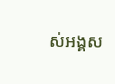ស់អង្គស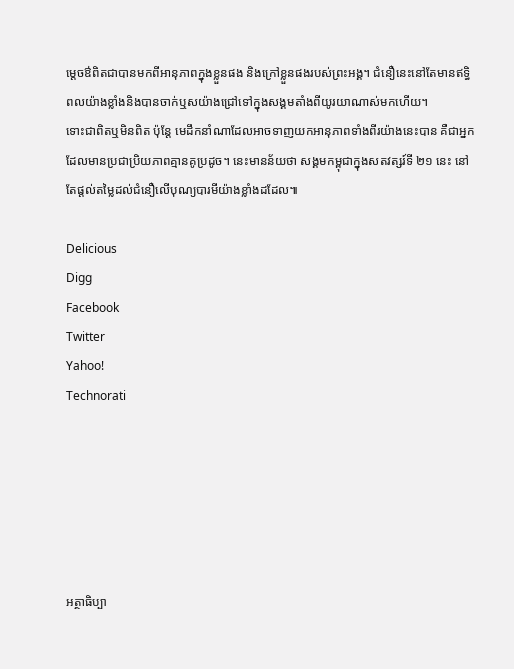ម្តេចឳពិតជាបានមកពីអានុភាពក្នុងខ្លួនផង និងក្រៅខ្លួនផងរបស់ព្រះអង្គ។ ជំនឿនេះនៅតែមានឥទ្ធិពលយ៉ាងខ្លាំងនិងបានចាក់ឬសយ៉ាងជ្រៅទៅក្នុងសង្គមតាំងពីយូរយាណាស់មកហើយ។
ទោះជាពិតឬមិនពិត ប៉ុន្តែ មេដឹកនាំណាដែលអាចទាញយកអានុភាពទាំងពីរយ៉ាងនេះបាន គឺជាអ្នកដែលមានប្រជាប្រិយភាពគ្មានគូប្រដូច។ នេះមានន័យថា សង្គមកម្ពុជាក្នុងសតវត្សរ៍ទី ២១ នេះ នៅតែផ្តល់តម្លៃដល់ជំនឿលើបុណ្យបារមីយ៉ាងខ្លាំងដដែល៕

Delicious
Digg
Facebook
Twitter
Yahoo!
Technorati






អត្ថាធិប្បា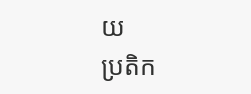យ
ប្រតិក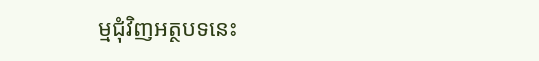ម្មជុំវិញអត្ថបទនេះ